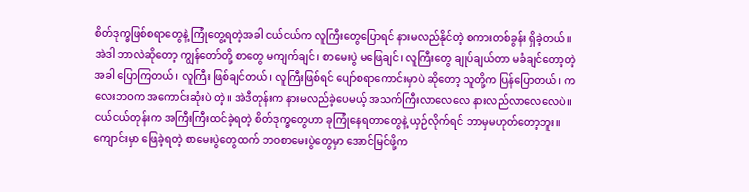စိတ်ဒုက္ခဖြစ်စရာတွေနဲ့ ကြုံတွေ့ရတဲ့အခါ ငယ်ငယ်က လူကြီးတွေပြောရင် နားမလည်နိုင်တဲ့ စကားတစ်ခွန်း ရှိခဲ့တယ်။ အဲဒါ ဘာလဲဆိုတော့ ကျွန်တော်တို့ စာတွေ မကျက်ချင်၊ စာမေးပွဲ မဖြေချင်၊ လူကြီးတွေ ချုပ်ချယ်တာ မခံချင်တော့တဲ့အခါ ပြောကြတယ်၊ လူကြီး ဖြစ်ချင်တယ်၊ လူကြီးဖြစ်ရင် ပျော်စရာကောင်းမှာပဲ ဆိုတော့ သူတို့က ပြန်ပြောတယ်၊ ကလေးဘဝက အကောင်းဆုံးပဲ တဲ့။ အဲဒီတုန်းက နားမလည်ခဲ့ပေမယ့် အသက်ကြီးလာလေလေ နားလည်လာလေလေပဲ။ ငယ်ငယ်တုန်းက အကြီးကြီးထင်ခဲ့ရတဲ့ စိတ်ဒုက္ခတွေဟာ ခုကြုံနေရတာတွေနဲ့ ယှဉ်လိုက်ရင် ဘာမှမဟုတ်တော့ဘူး။ ကျောင်းမှာ ဖြေခဲ့ရတဲ့ စာမေးပွဲတွေထက် ဘဝစာမေးပွဲတွေမှာ အောင်မြင်ဖို့က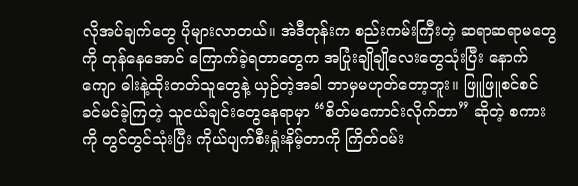လိုအပ်ချက်တွေ ပိုများလာတယ်။ အဲဒီတုန်းက စည်းကမ်းကြီးတဲ့ ဆရာဆရာမတွေကို တုန်နေအောင် ကြောက်ခဲ့ရတာတွေက အပြုံးချိုချိုလေးတွေသုံးပြီး နောက်ကျော ဓါးနဲ့ထိုးတတ်သူတွေနဲ့ ယှဉ်တဲ့အခါ ဘာမှမဟုတ်တော့ဘူး။ ဖြူဖြူစင်စင် ခင်မင်ခဲ့ကြတဲ့ သူငယ်ချင်းတွေနေရာမှာ “စိတ်မကောင်းလိုက်တာ” ဆိုတဲ့ စကားကို တွင်တွင်သုံးပြီး ကိုယ်ပျက်စီးရှုံးနိမ့်တာကို ကြိတ်ဝမ်း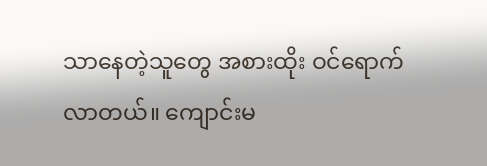သာနေတဲ့သူတွေ အစားထိုး ဝင်ရောက်လာတယ်။ ကျောင်းမ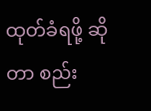ထုတ်ခံရဖို့ ဆိုတာ စည်း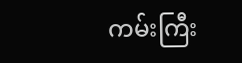ကမ်းကြီး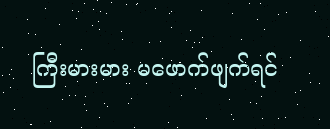ကြီးမားမား မဖောက်ဖျက်ရင်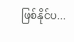ဖြစ်နိုင်ပ...